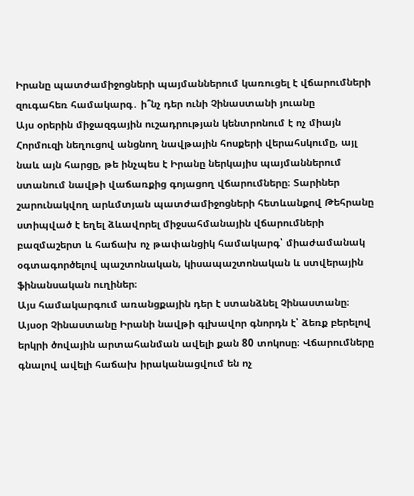Իրանը պատժամիջոցների պայմաններում կառուցել է վճարումների զուգահեռ համակարգ․ ի՞նչ դեր ունի Չինաստանի յուանը
Այս օրերին միջազգային ուշադրության կենտրոնում է ոչ միայն Հորմուզի նեղուցով անցնող նավթային հոսքերի վերահսկումը, այլ նաև այն հարցը, թե ինչպես է Իրանը ներկայիս պայմաններում ստանում նավթի վաճառքից գոյացող վճարումները։ Տարիներ շարունակվող արևմտյան պատժամիջոցների հետևանքով Թեհրանը ստիպված է եղել ձևավորել միջսահմանային վճարումների բազմաշերտ և հաճախ ոչ թափանցիկ համակարգ՝ միաժամանակ օգտագործելով պաշտոնական, կիսապաշտոնական և ստվերային ֆինանսական ուղիներ։
Այս համակարգում առանցքային դեր է ստանձնել Չինաստանը։ Այսօր Չինաստանը Իրանի նավթի գլխավոր գնորդն է՝ ձեռք բերելով երկրի ծովային արտահանման ավելի քան 80 տոկոսը։ Վճարումները գնալով ավելի հաճախ իրականացվում են ոչ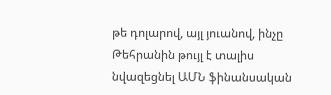թե դոլարով, այլ յուանով, ինչը Թեհրանին թույլ է տալիս նվազեցնել ԱՄՆ ֆինանսական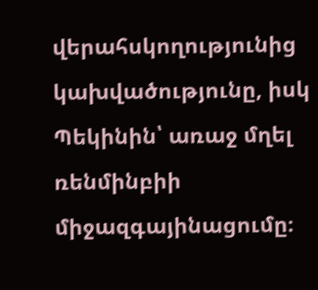վերահսկողությունից կախվածությունը, իսկ Պեկինին՝ առաջ մղել ռենմինբիի միջազգայինացումը։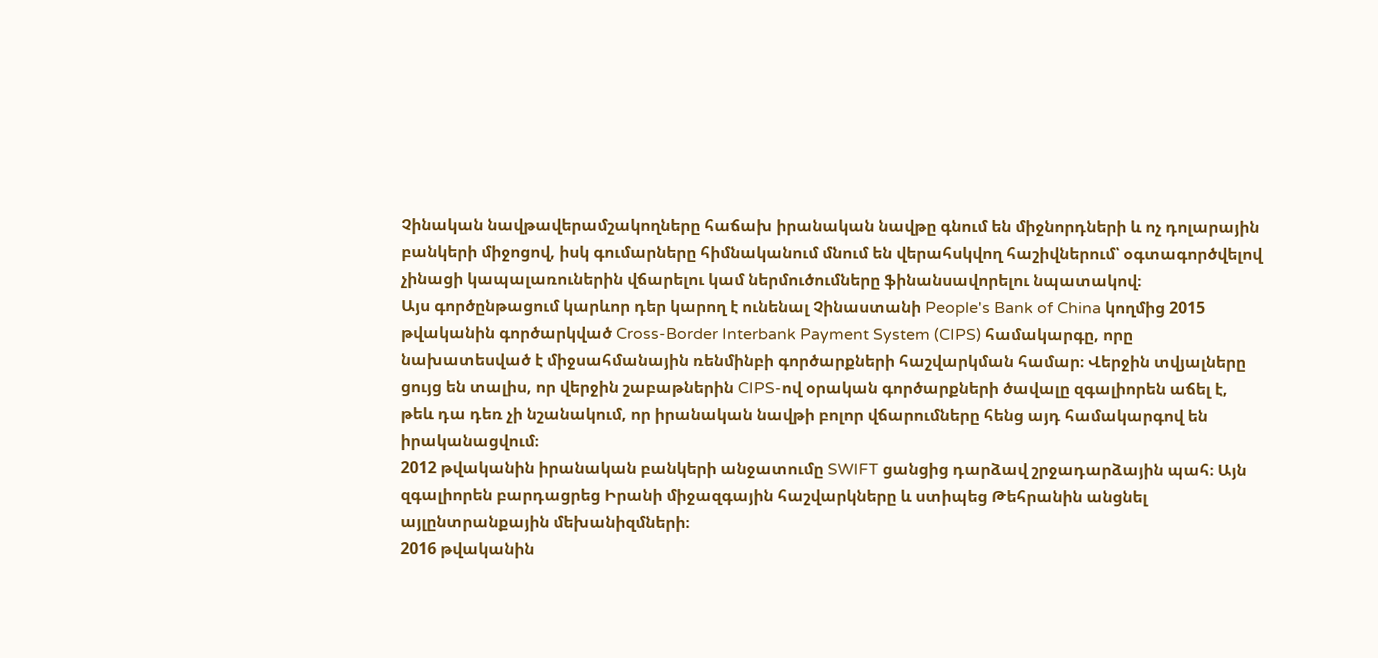Չինական նավթավերամշակողները հաճախ իրանական նավթը գնում են միջնորդների և ոչ դոլարային բանկերի միջոցով, իսկ գումարները հիմնականում մնում են վերահսկվող հաշիվներում՝ օգտագործվելով չինացի կապալառուներին վճարելու կամ ներմուծումները ֆինանսավորելու նպատակով։
Այս գործընթացում կարևոր դեր կարող է ունենալ Չինաստանի People's Bank of China կողմից 2015 թվականին գործարկված Cross-Border Interbank Payment System (CIPS) համակարգը, որը նախատեսված է միջսահմանային ռենմինբի գործարքների հաշվարկման համար։ Վերջին տվյալները ցույց են տալիս, որ վերջին շաբաթներին CIPS-ով օրական գործարքների ծավալը զգալիորեն աճել է, թեև դա դեռ չի նշանակում, որ իրանական նավթի բոլոր վճարումները հենց այդ համակարգով են իրականացվում։
2012 թվականին իրանական բանկերի անջատումը SWIFT ցանցից դարձավ շրջադարձային պահ։ Այն զգալիորեն բարդացրեց Իրանի միջազգային հաշվարկները և ստիպեց Թեհրանին անցնել այլընտրանքային մեխանիզմների։
2016 թվականին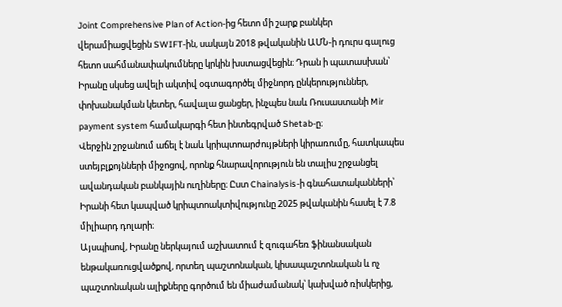Joint Comprehensive Plan of Action-ից հետո մի շարք բանկեր վերամիացվեցին SWIFT-ին, սակայն 2018 թվականին ԱՄՆ-ի դուրս գալուց հետո սահմանափակումները կրկին խստացվեցին։ Դրան ի պատասխան՝ Իրանը սկսեց ավելի ակտիվ օգտագործել միջնորդ ընկերություններ, փոխանակման կետեր, հավալա ցանցեր, ինչպես նաև Ռուսաստանի Mir payment system համակարգի հետ ինտեգրված Shetab-ը։
Վերջին շրջանում աճել է նաև կրիպտոարժույթների կիրառումը, հատկապես ստեյբլքոյնների միջոցով, որոնք հնարավորություն են տալիս շրջանցել ավանդական բանկային ուղիները։ Ըստ Chainalysis-ի գնահատականների՝ Իրանի հետ կապված կրիպտոակտիվությունը 2025 թվականին հասել է 7.8 միլիարդ դոլարի։
Այսպիսով, Իրանը ներկայում աշխատում է զուգահեռ ֆինանսական ենթակառուցվածքով, որտեղ պաշտոնական, կիսապաշտոնական և ոչ պաշտոնական ալիքները գործում են միաժամանակ՝ կախված ռիսկերից,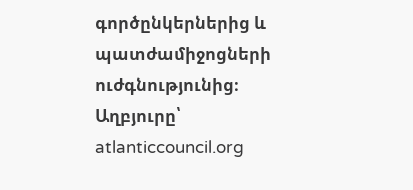գործընկերներից և պատժամիջոցների ուժգնությունից։
Աղբյուրը՝ atlanticcouncil.org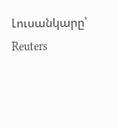Լուսանկարը՝ Reuters